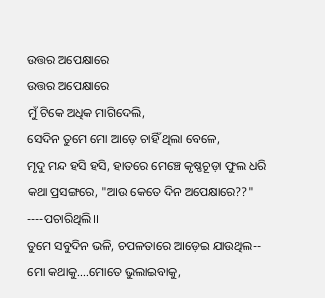ଉତ୍ତର ଅପେକ୍ଷାରେ
ଉତ୍ତର ଅପେକ୍ଷାରେ
ମୁଁ ଟିକେ ଅଧିକ ମାଗିଦେଲି,
ସେଦିନ ତୁମେ ମୋ ଆଡ଼େ ଚାହିଁ ଥିଲା ବେଳେ,
ମୃଦୁ ମନ୍ଦ ହସି ହସି, ହାତରେ ମେଞ୍ଚେ କୃଷ୍ଣଚୂଡ଼ା ଫୁଲ ଧରି
କଥା ପ୍ରସଙ୍ଗରେ, "ଆଉ କେତେ ଦିନ ଅପେକ୍ଷାରେ??"
----ପଚାରିଥିଲି।।
ତୁମେ ସବୁଦିନ ଭଳି, ଚପଳତାରେ ଆଡ଼େଇ ଯାଉଥିଲ--
ମୋ କଥାକୁ....ମୋତେ ଭୁଲାଇବାକୁ,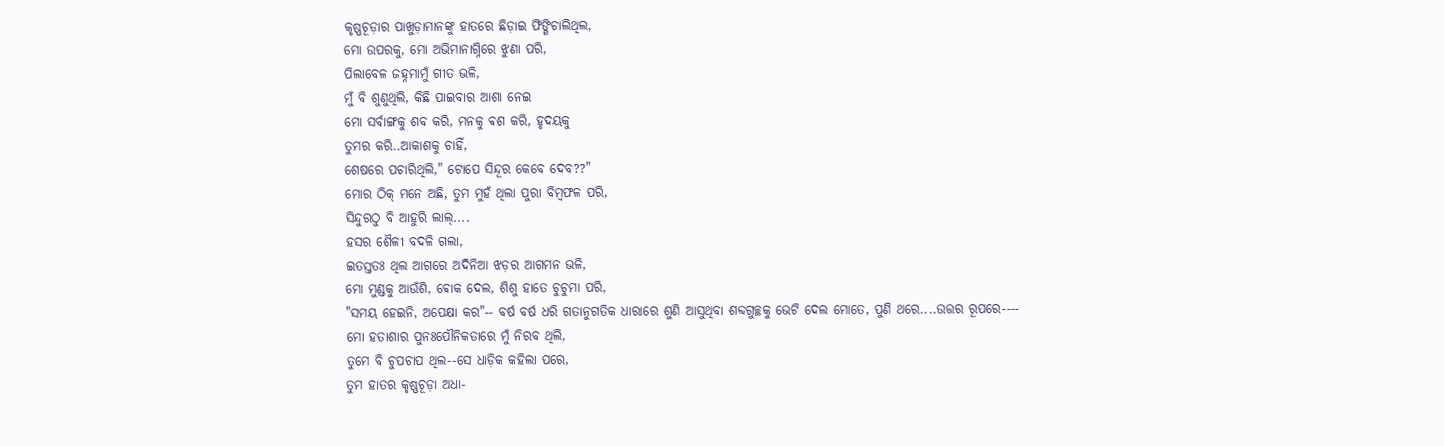କୃଷ୍ଣଚୂଡ଼ାର ପାଖୁଡ଼ାମାନଙ୍କୁ ହାତରେ ଛିଡ଼ାଇ ଫିଙ୍ଗିଚାଲିଥିଲ,
ମୋ ଉପରକୁ, ମୋ ଅଭିମାନାଗ୍ନିରେ ଝୁଣା ପରି,
ପିଲାବେଳ ଜହ୍ନମାମୁଁ ଗୀତ ଭଳି,
ମୁଁ ବି ଶୁଣୁଥିଲି, କିଛି ପାଇବାର ଆଶା ନେଇ
ମୋ ସର୍ବାଙ୍ଗକୁ ଶବ କରି, ମନକୁ ଵଶ କରି, ହୃଦୟକୁ
ତୁମର କରି..ଆକାଶକୁ ଚାହିଁ,
ଶେଷରେ ପଚାରିଥିଲି," ଟୋପେ ସିନ୍ଦୂର କେବେ ଦେବ??"
ମୋର ଠିକ୍ ମନେ ଅଛି, ତୁମ ମୁହଁ ଥିଲା ପୁରା ବିମ୍ବଫଳ ପରି,
ସିନ୍ଦୁରଠୁ ବି ଆହୁରି ଲାଲ୍....
ହସର ଶୈଳୀ ବଦଳି ଗଲା,
ଇତସ୍ତତଃ ଥିଲ ଆଗରେ ଅଦିନିଆ ଝଡ଼ର ଆଗମନ ଭଳି,
ମୋ ମୁଣ୍ଡକୁ ଆଉଁଶି, ଵୋକ ଦେଲ, ଶିଶୁ ହାତେ ଚୁଚୁମା ପରି,
"ସମୟ ହେଇନି, ଅପେକ୍ଷା କର"-- ବର୍ଷ ବର୍ଷ ଧରି ଗତାନୁଗତିକ ଧାରାରେ ଶୁଣି ଆସୁଥିବା ଶବ୍ଦଗୁଚ୍ଛକୁ ଭେଟି ଦେଲ ମୋତେ, ପୁଣି ଥରେ....ଉତ୍ତର ରୂପରେ----
ମୋ ହତାଶାର ପୁନଃପୌନିକତାରେ ମୁଁ ନିରବ ଥିଲି,
ତୁମେ ବି ଚୁପଚାପ ଥିଲ--ସେ ଧାଡ଼ିକ କହିଲା ପରେ,
ତୁମ ହାତର କୃଷ୍ଣଚୂଡ଼ା ଅଧା-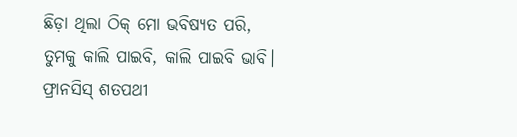ଛିଡ଼ା ଥିଲା ଠିକ୍ ମୋ ଭବିଷ୍ୟତ ପରି,
ତୁମକୁ କାଲି ପାଇବି, କାଲି ପାଇବି ଭାବି।
ଫ୍ରାନସିସ୍ ଶତପଥୀ